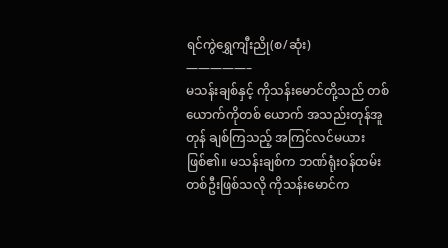ရင်ကွဲရွှေကျီးညို(စ/ဆုံး)
—————–
မသန်းချစ်နှင့် ကိုသန်းမောင်တို့သည် တစ်ယောက်ကိုတစ် ယောက် အသည်းတုန်အူတုန် ချစ်ကြသည့် အကြင်လင်မယားဖြစ်၏။ မသန်းချစ်က ဘဏ်ရုံးဝန်ထမ်းတစ်ဦးဖြစ်သလို ကိုသန်းမောင်က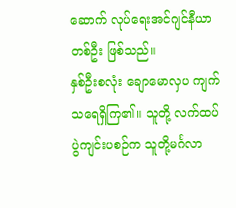ဆောက် လုပ်ရေးအင်ဂျင်နီယာတစ်ဦး ဖြစ်သည်။
နှစ်ဦးစလုံး ချောမောလှပ ကျက်သရေရှိကြ၏။ သူတို့ လက်ထပ် ပွဲကျင်းပစဉ်က သူတို့မင်္ဂလာ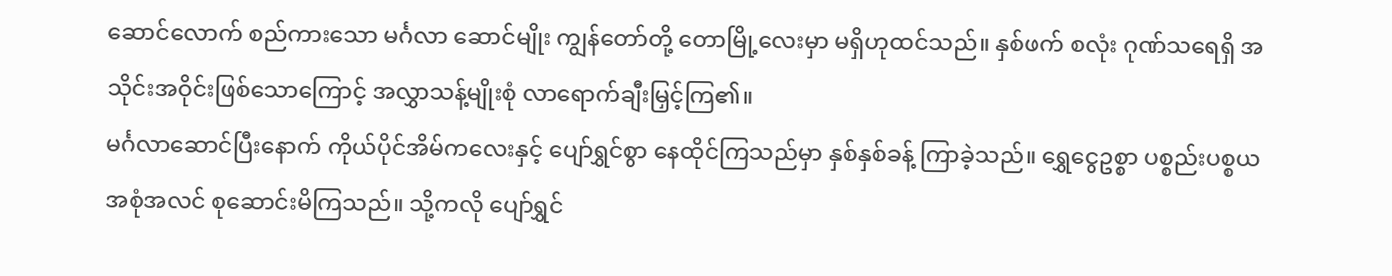ဆောင်လောက် စည်ကားသော မင်္ဂလာ ဆောင်မျိုး ကျွန်တော်တို့ တောမြို့လေးမှာ မရှိဟုထင်သည်။ နှစ်ဖက် စလုံး ဂုဏ်သရေရှိ အသိုင်းအဝိုင်းဖြစ်သောကြောင့် အလွှာသန့်မျိုးစုံ လာရောက်ချီးမြှင့်ကြ၏။
မင်္ဂလာဆောင်ပြီးနောက် ကိုယ်ပိုင်အိမ်ကလေးနှင့် ပျော်ရွှင်စွာ နေထိုင်ကြသည်မှာ နှစ်နှစ်ခန့် ကြာခဲ့သည်။ ရွှေငွေဥစ္စာ ပစ္စည်းပစ္စယ အစုံအလင် စုဆောင်းမိကြသည်။ သို့ကလို ပျော်ရွှင်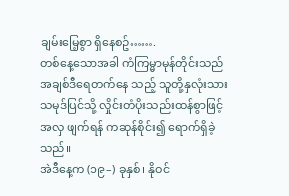ချမ်းမြေ့စွာ ရှိနေစဥ်…….
တစ်နေ့သောအခါ ကံကြမ္မာမုန်တိုင်းသည် အချစ်ဒီရေတက်နေ သည့် သူတို့နှလုံးသား သမုဒ်ပြင်သို့ လှိုင်းတံပိုးသည်းထန်စွာဖြင့် အလှ ဖျက်ရန် ကဆုန်စိုင်း၍ ရောက်ရှိခဲ့သည်။
အဲဒီနေ့က (၁၉–) ခုနှစ်၊ နိုဝင်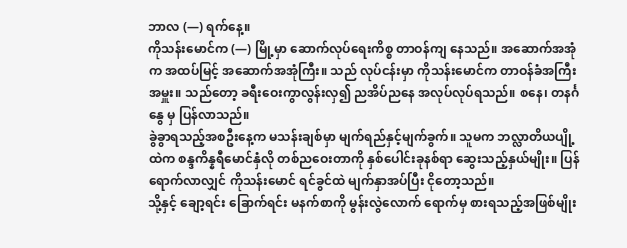ဘာလ (—) ရက်နေ့။
ကိုသန်းမောင်က (—) မြို့မှာ ဆောက်လုပ်ရေးကိစ္စ တာဝန်ကျ နေသည်။ အဆောက်အအုံက အထပ်မြင့် အဆောက်အအုံကြီး။ သည် လုပ်ငန်းမှာ ကိုသန်းမောင်က တာဝန်ခံအကြီးအမှူး။ သည်တော့ ခရီးဝေးကွာလွန်းလှ၍ ညအိပ်ညနေ အလုပ်လုပ်ရသည်။ စနေ၊ တနင်္ဂနွေ မှ ပြန်လာသည်။
ခွဲခွာရသည့်အစဦးနေ့က မသန်းချစ်မှာ မျက်ရည်နှင့်မျက်ခွက်။ သူမက ဘလ္လာတိယပျို့ထဲက စန္ဒကိန္နရီမောင်နှံလို တစ်ညဝေးတာကို နှစ်ပေါင်းခုနစ်ရာ ဆွေးသည့်နှယ်မျိုး။ ပြန်ရောက်လာလျှင် ကိုသန်းမောင် ရင်ခွင်ထဲ မျက်နှာအပ်ပြီး ငိုတော့သည်။
သို့နှင့် ချော့ရင်း ခြောက်ရင်း မနက်စာကို မွန်းလွဲလောက် ရောက်မှ စားရသည့်အဖြစ်မျိုး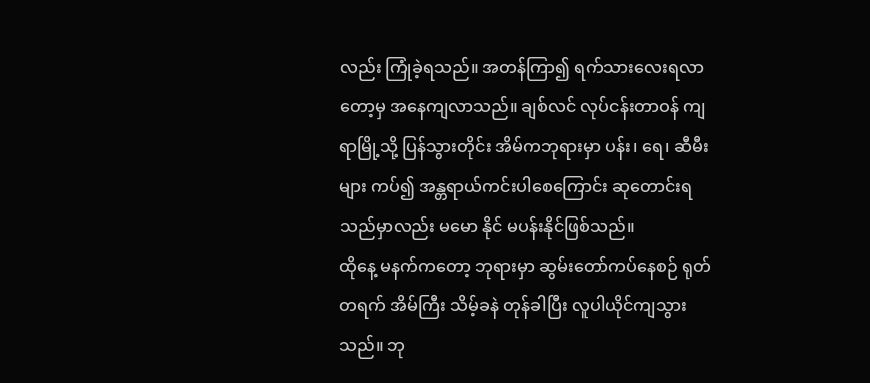လည်း ကြုံခဲ့ရသည်။ အတန်ကြာ၍ ရက်သားလေးရလာတော့မှ အနေကျလာသည်။ ချစ်လင် လုပ်ငန်းတာဝန် ကျရာမြို့သို့ ပြန်သွားတိုင်း အိမ်ကဘုရားမှာ ပန်း၊ ရေ၊ ဆီမီးများ ကပ်၍ အန္တရာယ်ကင်းပါစေကြောင်း ဆုတောင်းရသည်မှာလည်း မမော နိုင် မပန်းနိုင်ဖြစ်သည်။
ထိုနေ့ မနက်ကတော့ ဘုရားမှာ ဆွမ်းတော်ကပ်နေစဉ် ရုတ်တရက် အိမ်ကြီး သိမ့်ခနဲ တုန်ခါပြီး လူပါယိုင်ကျသွားသည်။ ဘု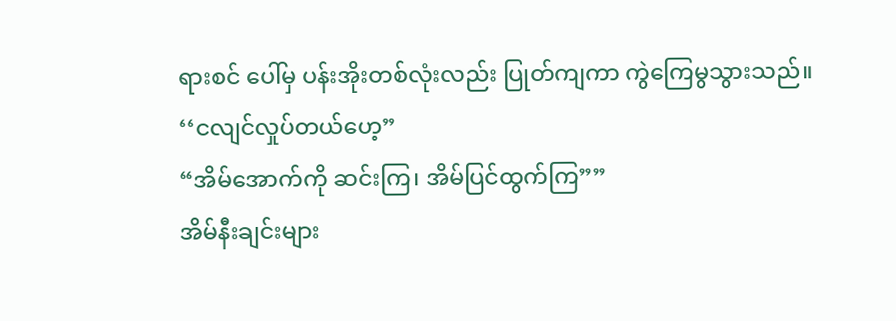ရားစင် ပေါ်မှ ပန်းအိုးတစ်လုံးလည်း ပြုတ်ကျကာ ကွဲကြေမွသွားသည်။
‘‘ငလျင်လှုပ်တယ်ဟေ့”
“အိမ်အောက်ကို ဆင်းကြ၊ အိမ်ပြင်ထွက်ကြ””
အိမ်နီးချင်းများ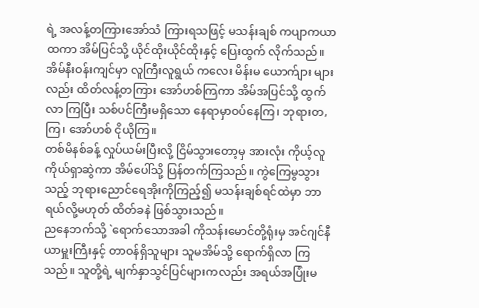ရဲ့ အလန့်တကြားအော်သံ ကြားရသဖြင့် မသန်းချစ် ကပျာကယာထကာ အိမ်ပြင်သို့ ယိုင်ထိုးယိုင်ထိုးနှင့် ပြေးထွက် လိုက်သည်။ အိမ်နီးဝန်းကျင်မှာ လူကြီးလူရွယ် ကလေး မိန်းမ ယောက်ျား များလည်း ထိတ်လန့်တကြား အော်ဟစ်ကြကာ အိမ်အပြင်သို့ ထွက်လာ ကြပြီး သစ်ပင်ကြီးမရှိသော နေရာမှာဝပ်နေကြ၊ ဘုရားတ,ကြ၊ အော်ဟစ် ငိုယိုကြ။
တစ်မိနစ်ခန့် လှုပ်ယမ်းပြီးလို့ ငြိမ်သွားတော့မှ အားလုံး ကိုယ့်လူ ကိုယ်ရှာဆွဲကာ အိမ်ပေါ်သို့ ပြန်တက်ကြသည်။ ကွဲကြေမွသွားသည့် ဘုရားညောင်ရေအိုးကိုကြည့်၍ မသန်းချစ်ရင်ထဲမှာ ဘာရယ်လို့မဟုတ် ထိတ်ခနဲ ဖြစ်သွားသည်။
ညနေဘက်သို့ `ရောက်သောအခါ ကိုသန်းမောင်တို့ရုံးမှ အင်ဂျင်နီယာမှူးကြီးနှင့် တာဝန်ရှိသူများ သူမအိမ်သို့ ရောက်ရှိလာ ကြသည်။ သူတို့ရဲ့ မျက်နှာသွင်ပြင်များကလည်း အရယ်အပြုံးမ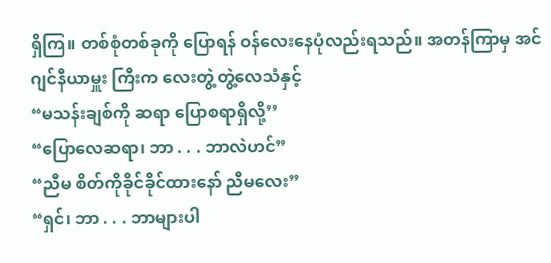ရှိကြ။ တစ်စုံတစ်ခုကို ပြောရန် ဝန်လေးနေပုံလည်းရသည်။ အတန်ကြာမှ အင်ဂျင်နီယာမှူး ကြီးက လေးတွဲ့တွဲ့လေသံနှင့်
“မသန်းချစ်ကို ဆရာ ပြောစရာရှိလို့’’
“ပြောလေဆရာ၊ ဘာ . . . ဘာလဲဟင်”
“ညီမ စိတ်ကိုခိုင်ခိုင်ထားနော် ညီမလေး”
“ရှင်၊ ဘာ . . . ဘာများပါ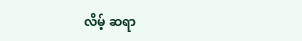လိမ့် ဆရာ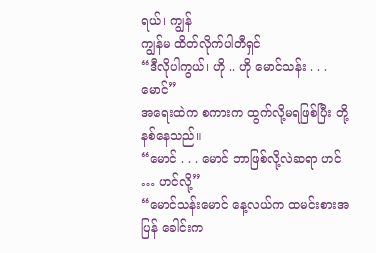ရယ်၊ ကျွန်
ကျွန်မ ထိတ်လိုက်ပါတီရှင်
“ဒီလိုပါကွယ်၊ ဟို .. ဟို မောင်သန်း . . . မောင်”
အရေးထဲက စကားက ထွက်လို့မရဖြစ်ပြီး တို့နစ်နေသည်။
“မောင် . . . မောင် ဘာဖြစ်လို့လဲဆရာ ဟင် … ဟင်လို့”
“မောင်သန်းမောင် နေ့လယ်က ထမင်းစားအပြန် ခေါင်းက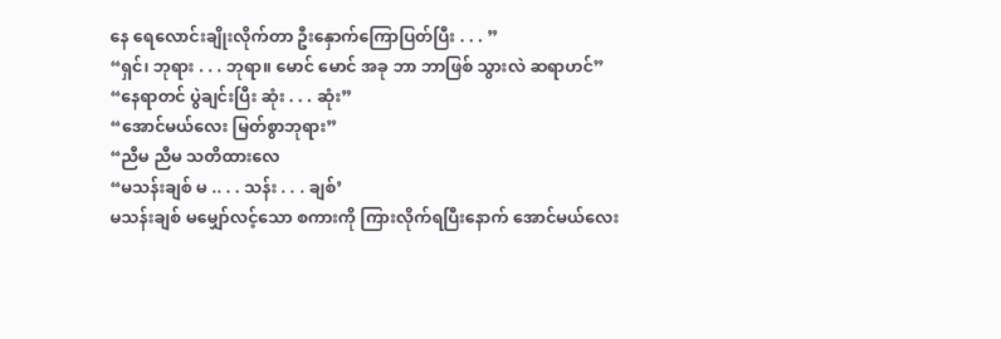နေ ရေလောင်းချိုးလိုက်တာ ဦးနှောက်ကြောပြတ်ပြီး . . . ”
“ရှင်၊ ဘုရား . . . ဘုရာ။ မောင် မောင် အခု ဘာ ဘာဖြစ် သွားလဲ ဆရာဟင်”
“နေရာတင် ပွဲချင်းပြီး ဆုံး . . . ဆုံး”
“အောင်မယ်လေး မြတ်စွာဘုရား”
“ညီမ ညီမ သတိထားလေ
“မသန်းချစ် မ .. . . သန်း . . . ချစ်’
မသန်းချစ် မမျှော်လင့်သော စကားကို ကြားလိုက်ရပြီးနောက် အောင်မယ်လေး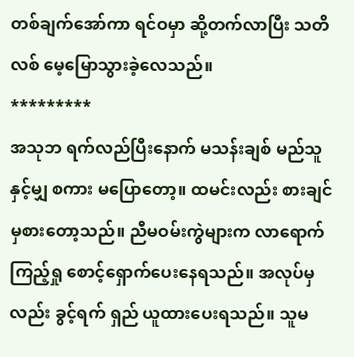တစ်ချက်အော်ကာ ရင်ဝမှာ ဆို့တက်လာပြီး သတိလစ် မေ့မြောသွားခဲ့လေသည်။
*********
အသုဘ ရက်လည်ပြီးနောက် မသန်းချစ် မည်သူနှင့်မျှ စကား မပြောတော့။ ထမင်းလည်း စားချင်မှစားတော့သည်။ ညီမဝမ်းကွဲများက လာရောက်ကြည့်ရှု စောင့်ရှောက်ပေးနေရသည်။ အလုပ်မှလည်း ခွင့်ရက် ရှည် ယူထားပေးရသည်။ သူမ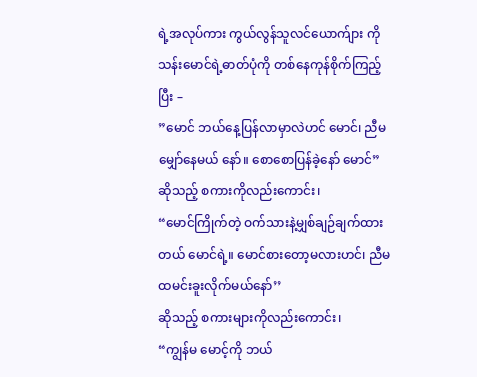ရဲ့အလုပ်ကား ကွယ်လွန်သူလင်ယောက်ျား ကိုသန်းမောင်ရဲ့ဓာတ်ပုံကို တစ်နေကုန်စိုက်ကြည့်ပြီး –
”မောင် ဘယ်နေ့ပြန်လာမှာလဲဟင် မောင်၊ ညီမ မျှော်နေမယ် နော်။ စောစောပြန်ခဲ့နော် မောင်”
ဆိုသည့် စကားကိုလည်းကောင်း၊
“မောင်ကြိုက်တဲ့ ဝက်သားနဲ့မျှစ်ချဉ်ချက်ထားတယ် မောင်ရဲ့။ မောင်စားတော့မလားဟင်၊ ညီမ ထမင်းခူးလိုက်မယ်နော်’’
ဆိုသည့် စကားများကိုလည်းကောင်း၊
“ကျွန်မ မောင့်ကို ဘယ်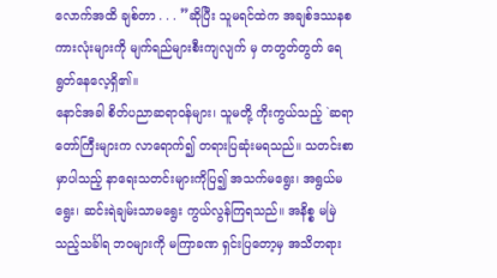လောက်အထိ ချစ်တာ . . . ”ဆိုပြီး သူမရင်ထဲက အချစ်ဒဿနစကားလုံးများကို မျက်ရည်များစီးကျလျက် မှ တတွတ်တွတ် ရေရွတ်နေလေ့ရှိ၏။
နောင်အခါ စိတ်ပညာဆရာဝန်များ၊ သူမတို့ ကိုးကွယ်သည့် `ဆရာတော်ကြီးများက လာရောက်၍ တရားပြဆုံးမရသည်။ သတင်းစာ မှာပါသည့် နာရေးသတင်းများကိုပြ၍ အသက်မရွေး၊ အရွယ်မရွေး၊ ဆင်းရဲချမ်းသာမရွေး ကွယ်လွန်ကြရသည်။ အနိစ္စ မမြဲသည့်သင်္ခါရ ဘဝများကို မကြာခဏ ရှင်းပြတော့မှ အသိတရား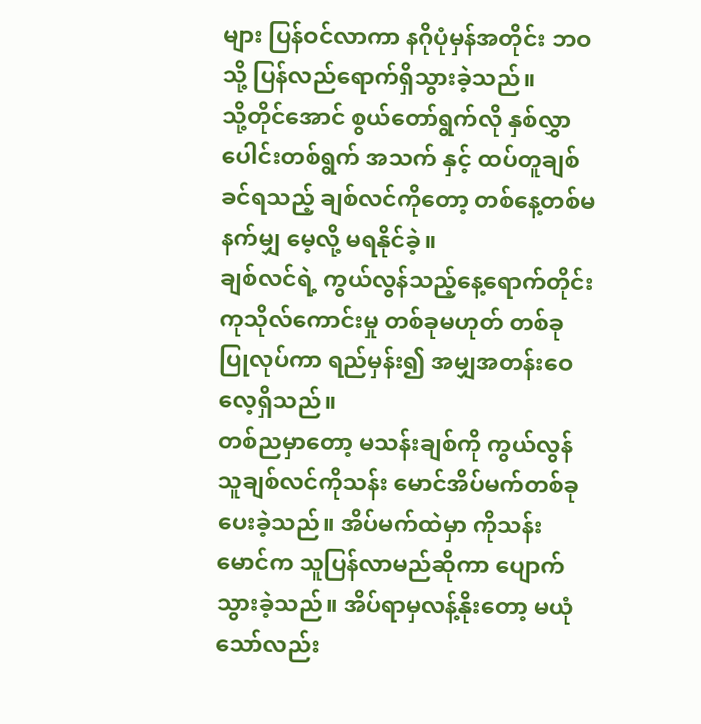များ ပြန်ဝင်လာကာ နဂိုပုံမှန်အတိုင်း ဘဝသို့ ပြန်လည်ရောက်ရှိသွားခဲ့သည်။
သို့တိုင်အောင် စွယ်တော်ရွက်လို နှစ်လွှာပေါင်းတစ်ရွက် အသက် နှင့် ထပ်တူချစ်ခင်ရသည့် ချစ်လင်ကိုတော့ တစ်နေ့တစ်မနက်မျှ မေ့လို့ မရနိုင်ခဲ့။
ချစ်လင်ရဲ့ ကွယ်လွန်သည့်နေ့ရောက်တိုင်း ကုသိုလ်ကောင်းမှု တစ်ခုမဟုတ် တစ်ခု ပြုလုပ်ကာ ရည်မှန်း၍ အမျှအတန်းဝေလေ့ရှိသည်။
တစ်ညမှာတော့ မသန်းချစ်ကို ကွယ်လွန်သူချစ်လင်ကိုသန်း မောင်အိပ်မက်တစ်ခု ပေးခဲ့သည်။ အိပ်မက်ထဲမှာ ကိုသန်းမောင်က သူပြန်လာမည်ဆိုကာ ပျောက်သွားခဲ့သည်။ အိပ်ရာမှလန့်နိုးတော့ မယုံ သော်လည်း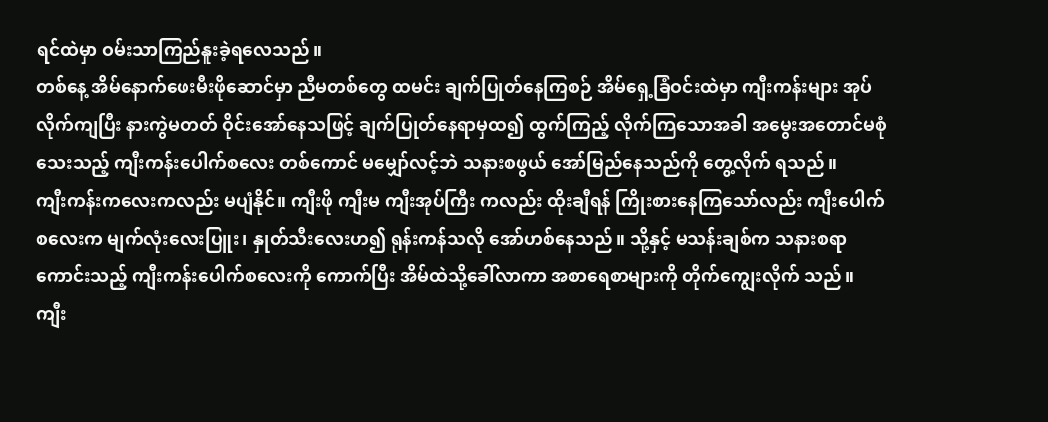ရင်ထဲမှာ ဝမ်းသာကြည်နူးခဲ့ရလေသည်။
တစ်နေ့ အိမ်နောက်ဖေးမီးဖိုဆောင်မှာ ညီမတစ်တွေ ထမင်း ချက်ပြုတ်နေကြစဉ် အိမ်ရှေ့ခြံဝင်းထဲမှာ ကျီးကန်းများ အုပ်လိုက်ကျပြီး နားကွဲမတတ် ဝိုင်းအော်နေသဖြင့် ချက်ပြုတ်နေရာမှထ၍ ထွက်ကြည့် လိုက်ကြသောအခါ အမွေးအတောင်မစုံသေးသည့် ကျီးကန်းပေါက်စလေး တစ်ကောင် မမျှော်လင့်ဘဲ သနားစဖွယ် အော်မြည်နေသည်ကို တွေ့လိုက် ရသည်။
ကျီးကန်းကလေးကလည်း မပျံနိုင်။ ကျီးဖို ကျီးမ ကျီးအုပ်ကြီး ကလည်း ထိုးချီရန် ကြိုးစားနေကြသော်လည်း ကျီးပေါက်စလေးက မျက်လုံးလေးပြူး၊ နှုတ်သီးလေးဟ၍ ရုန်းကန်သလို အော်ဟစ်နေသည်။ သို့နှင့် မသန်းချစ်က သနားစရာကောင်းသည့် ကျီးကန်းပေါက်စလေးကို ကောက်ပြီး အိမ်ထဲသို့ခေါ်လာကာ အစာရေစာများကို တိုက်ကျွေးလိုက် သည်။
ကျီး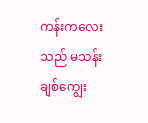ကန်းကလေးသည် မသန်းချစ်ကျွေး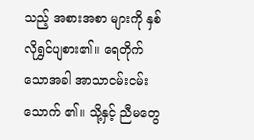သည့် အစားအစာ များကို နှစ်လိုရွှင်ပျစား၏။ ရေတိုက်သောအခါ အာသာငမ်းငမ်းသောက် ၏။ သို့နှင့် ညီမတွေ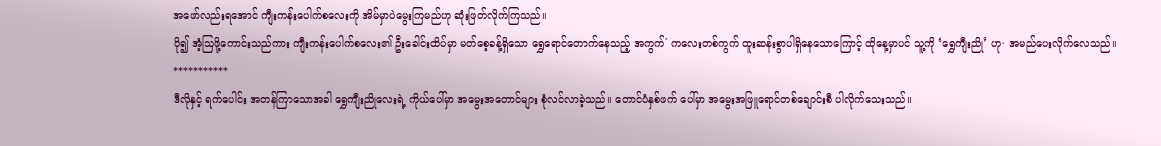အဖော်လည်းရအောင် ကျီးကန်းပေါက်စလေးကို အိမ်မှာပဲမွေးကြမည်ဟု ဆုံးဖြတ်လိုက်ကြသည်။
ပို၍ အံ့ဩဖို့ကောင်းသည်ကား ကျီးကန်းပေါက်စလေး၏ ဦးခေါင်းထိပ်မှာ မတ်စေ့ခန့်ရှိသော ရွှေရောင်တောက်နေသည့် အကွက်´ ကလေးတစ်ကွက် ထူးဆန်းစွာပါရှိနေသောကြောင့် ထိုနေ့မှာပင် သူ့ကို ‘ရွှေကျီးညို’ ဟု· အမည်ပေးလိုက်လေသည်။
***********
ဒီလိုနှင့် ရက်ပေါင်း အတန်ကြာသောအခါ ရွှေကျီးညိုလေးရဲ့ ကိုယ်ပေါ်မှာ အမွေးအတောင်များ စုံလင်လာခဲ့သည်။ တောင်ပံနှစ်ဖက် ပေါ်မှာ အမွေးအဖြူရောင်တစ်ချောင်းစီ ပါလိုက်သေးသည်။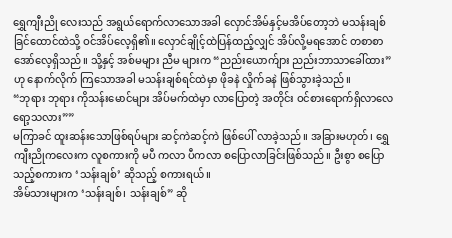ရွှေကျီးညို လေးသည် အရွယ်ရောက်လာသောအခါ လှောင်အိမ်နှင့်မအိပ်တော့ဘဲ မသန်းချစ်ခြင်ထောင်ထဲသို့ ဝင်အိပ်လေ့ရှိ၏။ လှောင်ချိုင့်ထဲပြန်ထည့်လျှင် အိပ်လို့မရအောင် တစာစာ အော်လေ့ရှိသည်။ သို့နှင့် အစ်မများ ညီမ များက “ညည်းယောက်ျား ညည်းဘာသာခေါ်ထား” ဟု နောက်လိုက် ကြသောအခါ မသန်းချစ်ရင်ထဲမှာ ဖိုခနဲ လှိုက်ခနဲ ဖြစ်သွားခဲ့သည်။
“ဘုရား ဘုရား ကိုသန်းမောင်များ အိပ်မက်ထဲမှာ လာပြောတဲ့ အတိုင်း ဝင်စားရောက်ရှိလာလေရော့သလား””
မကြာခင် ထူးဆန်းသောဖြစ်ရပ်များ ဆင့်ကဲဆင့်ကဲ ဖြစ်ပေါ် လာခဲ့သည်။ အခြားမဟုတ်၊ ရွှေကျီးညိုကလေးက လူစကားကို မပီ ကလာ ပီကလာ စပြောလာခြင်းဖြစ်သည်။ ဦးစွာ စပြောသည့်စကားက ‘သန်းချစ်’ ဆိုသည့် စကားရယ်။
အိမ်သားများက ‘သန်းချစ်၊ သန်းချစ်” ဆို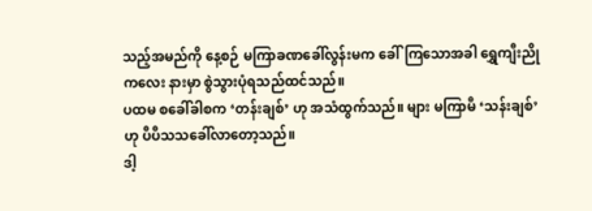သည့်အမည်ကို နေ့စဉ် မကြာခဏခေါ်လွန်းမက ခေါ်ကြသောအခါ ရွှေကျီးညိုကလေး နားမှာ စွဲသွားပုံရသည်ထင်သည်။
ပထမ စခေါ်ခါစက ‘တန်းချစ်’ ဟု အသံထွက်သည်။ များ မကြာမီ ‘သန်းချစ်’ ဟု ပီပီသသခေါ်လာတော့သည်။
ဒါ့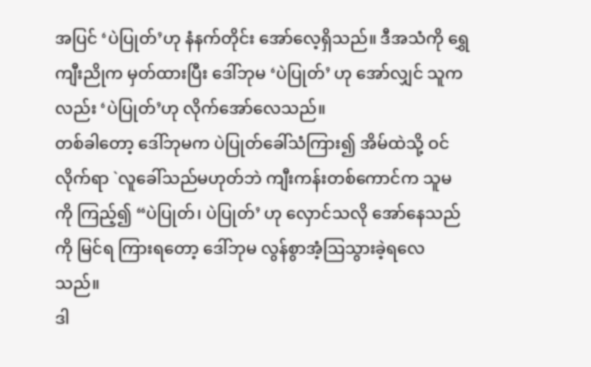အပြင် ‘ပဲပြုတ်’ဟု နံနက်တိုင်း အော်လေ့ရှိသည်။ ဒီအသံကို ရွှေကျီးညိုက မှတ်ထားပြီး ဒေါ်ဘုမ ‘ပဲပြုတ်’ ဟု အော်လျှင် သူကလည်း ‘ပဲပြုတ်’ဟု လိုက်အော်လေသည်။
တစ်ခါတော့ ဒေါ်ဘုမက ပဲပြုတ်ခေါ်သံကြား၍ အိမ်ထဲသို့ ဝင်လိုက်ရာ `လူခေါ်သည်မဟုတ်ဘဲ ကျီးကန်းတစ်ကောင်က သူမကို ကြည့်၍ “ပဲပြုတ်၊ ပဲပြုတ်’ ဟု လှောင်သလို အော်နေသည်ကို မြင်ရ ကြားရတော့ ဒေါ်ဘုမ လွန်စွာအံ့ဩသွားခဲ့ရလေသည်။
ဒါ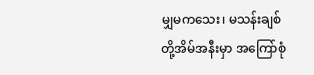မျှမကသေး၊ မသန်းချစ်တို့အိမ်အနီးမှာ အကြော်စုံ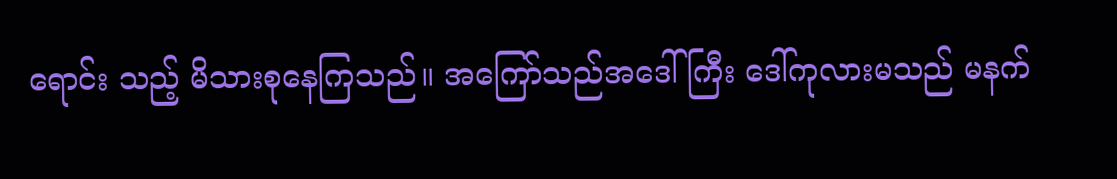ရောင်း သည့် မိသားစုနေကြသည်။ အကြော်သည်အဒေါ်ကြီး ဒေါ်ကုလားမသည် မနက်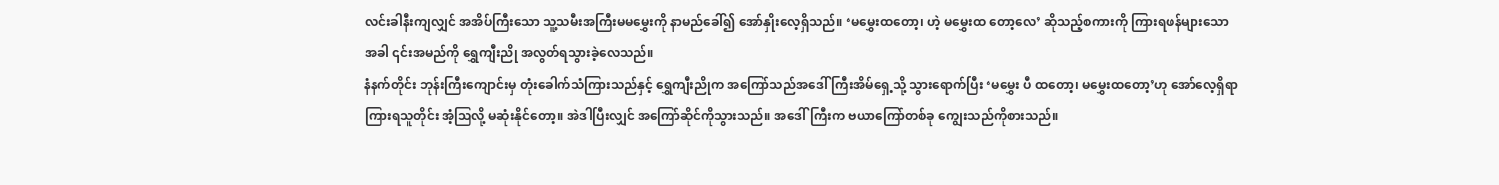လင်းခါနီးကျလျှင် အအိပ်ကြီးသော သူ့သမီးအကြီးမမမွှေးကို နာမည်ခေါ်၍ အော်နှိုးလေ့ရှိသည်။ ‘မမွှေးထတော့၊ ဟဲ့ မမွှေးထ တော့လေ’ ဆိုသည့်စကားကို ကြားရဖန်များသောအခါ ၎င်းအမည်ကို ရွှေကျီးညို အလွတ်ရသွားခဲ့လေသည်။
နံနက်တိုင်း ဘုန်းကြီးကျောင်းမှ တုံးခေါက်သံကြားသည်နှင့် ရွှေကျီးညိုက အကြော်သည်အဒေါ်ကြီးအိမ်ရှေ့သို့ သွားရောက်ပြီး ‘မမွှေး ပီ ထတော့၊ မမွှေးထတော့’ဟု အော်လေ့ရှိရာ ကြားရသူတိုင်း အံ့ဩလို့ မဆုံးနိုင်တော့။ အဲဒါပြီးလျှင် အကြော်ဆိုင်ကိုသွားသည်။ အဒေါ်ကြီးက ဗယာကြော်တစ်ခု ကျွေးသည်ကိုစားသည်။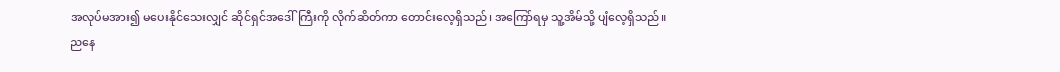အလုပ်မအား၍ မပေးနိုင်သေးလျှင် ဆိုင်ရှင်အဒေါ်ကြီးကို လိုက်ဆိတ်ကာ တောင်းလေ့ရှိသည်၊ အကြော်ရမှ သူ့အိမ်သို့ ပျံလေ့ရှိသည်။
ညနေ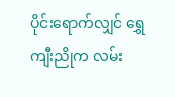ပိုင်းရောက်လျှင် ရွှေကျီးညိုက လမ်း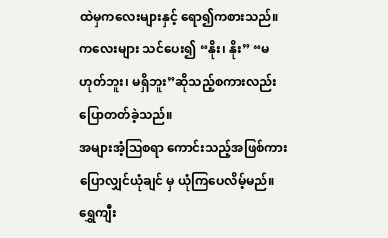ထဲမှကလေးများနှင့် ရော၍ကစားသည်။ ကလေးများ သင်ပေး၍ “နိုး၊ နိုး” “မဟုတ်ဘူး၊ မရှိဘူး”ဆိုသည့်စကားလည်း ပြောတတ်ခဲ့သည်။
အများအံ့ဩစရာ ကောင်းသည့်အဖြစ်ကား ပြောလျှင်ယုံချင် မှ ယုံကြပေလိမ့်မည်။
ရွှေကျီး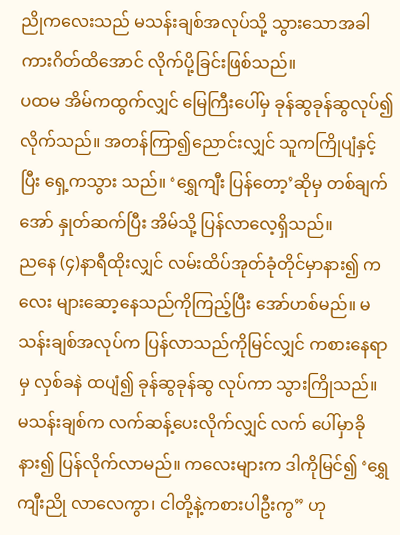ညိုကလေးသည် မသန်းချစ်အလုပ်သို့ သွားသောအခါ ကားဂိတ်ထိအောင် လိုက်ပို့ခြင်းဖြစ်သည်။
ပထမ အိမ်ကထွက်လျှင် မြေကြီးပေါ်မှ ခုန်ဆွခုန်ဆွလုပ်၍ လိုက်သည်။ အတန်ကြာ၍ညောင်းလျှင် သူကကြိုပျံနှင့်ပြီး ရှေ့ကသွား သည်။ ‘ရွှေကျီး ပြန်တော့’ဆိုမှ တစ်ချက်အော် နှုတ်ဆက်ပြီး အိမ်သို့ ပြန်လာလေ့ရှိသည်။
ညနေ (၄)နာရီထိုးလျှင် လမ်းထိပ်အုတ်ခုံတိုင်မှာနား၍ ကလေး များဆော့နေသည်ကိုကြည့်ပြီး အော်ဟစ်မည်။ မသန်းချစ်အလုပ်က ပြန်လာသည်ကိုမြင်လျှင် ကစားနေရာမှ လှစ်ခနဲ ထပျံ၍ ခုန်ဆွခုန်ဆွ လုပ်ကာ သွားကြိုသည်။ မသန်းချစ်က လက်ဆန့်ပေးလိုက်လျှင် လက် ပေါ်မှာခိုနား၍ ပြန်လိုက်လာမည်။ ကလေးများက ဒါကိုမြင်၍ ‘ရွှေကျီးညို လာလေကွာ၊ ငါတို့နဲ့ကစားပါဦးကွ” ဟု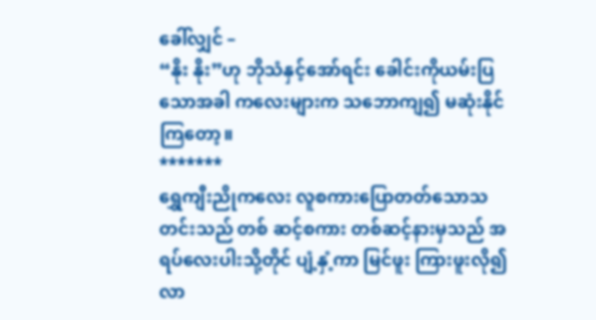ခေါ်လျှင် –
“နိုး နိုး”ဟု ဘိုသံနှင့်အော်ရင်း ခေါင်းကိုယမ်းပြသောအခါ ကလေးများက သဘောကျ၍ မဆုံးနိုင်ကြတော့။
*******
ရွှေကျီးညိုကလေး လူစကားပြောတတ်သောသတင်းသည် တစ် ဆင့်စကား တစ်ဆင့်နားမှသည် အရပ်လေးပါးသို့တိုင် ပျံ့နှံ့ကာ မြင်ဖူး ကြားဖူးလို၍ လာ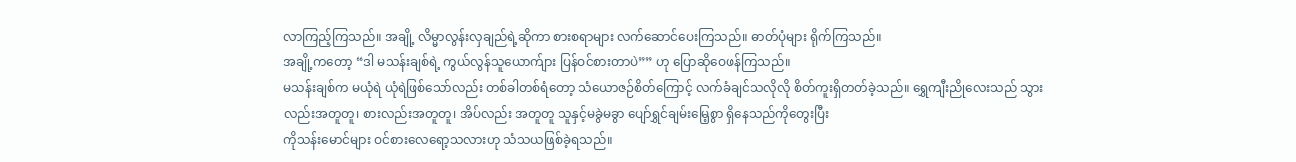လာကြည့်ကြသည်။ အချို့ လိမ္မာလွန်းလှချည်ရဲ့ဆိုကာ စားစရာများ လက်ဆောင်ပေးကြသည်။ ဓာတ်ပုံများ ရိုက်ကြသည်။
အချို့ကတော့ “ဒါ မသန်းချစ်ရဲ့ ကွယ်လွန်သူယောက်ျား ပြန်ဝင်စားတာပဲ”” ဟု ပြောဆိုဝေဖန်ကြသည်။
မသန်းချစ်က မယုံရဲ ယုံရဲဖြစ်သော်လည်း တစ်ခါတစ်ရံတော့ သံယောဇဉ်စိတ်ကြောင့် လက်ခံချင်သလိုလို စိတ်ကူးရှိတတ်ခဲ့သည်။ ရွှေကျီးညိုလေးသည် သွားလည်းအတူတူ၊ စားလည်းအတူတူ၊ အိပ်လည်း အတူတူ သူနှင့်မခွဲမခွာ ပျော်ရွှင်ချမ်းမြေ့စွာ ရှိနေသည်ကိုတွေးပြီး
ကိုသန်းမောင်များ ဝင်စားလေရော့သလားဟု သံသယဖြစ်ခဲ့ရသည်။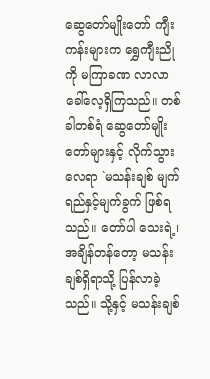ဆွေတော်မျိုးတော် ကျီးကန်းများက ရွှေကျီးညိုကို မကြာခဏ လာလာခေါ်လေ့ရှိကြသည်။ တစ်ခါတစ်ရံ ဆွေတော်မျိုးတော်များနှင့် လိုက်သွားလေရာ `မသန်းချစ် မျက်ရည်နှင့်မျက်ခွက် ဖြစ်ရသည်။ တော်ပါ သေးရဲ့၊ အချိန်တန်တော့ မသန်းချစ်ရှိရာသို့ ပြန်လာခဲ့သည်။ သို့နှင့် မသန်းချစ်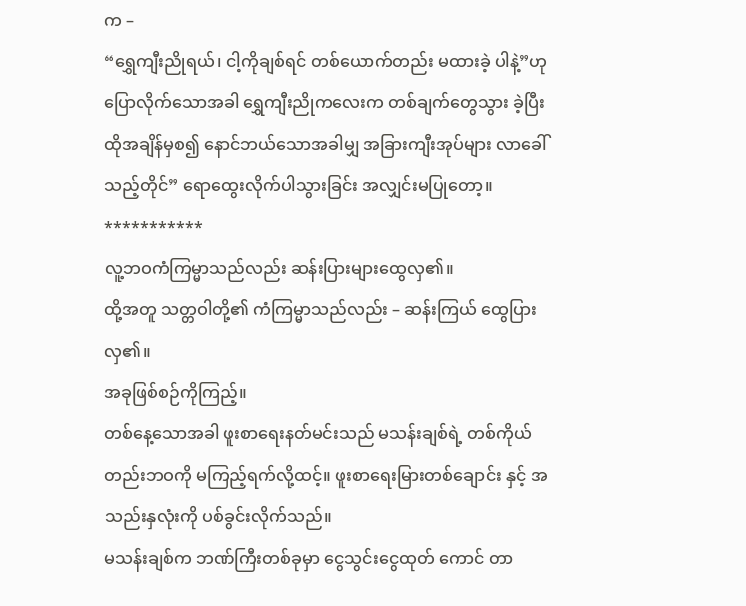က –
“ရွှေကျီးညိုရယ်၊ ငါ့ကိုချစ်ရင် တစ်ယောက်တည်း မထားခဲ့ ပါနဲ့”ဟု ပြောလိုက်သောအခါ ရွှေကျီးညိုကလေးက တစ်ချက်တွေသွား ခဲ့ပြီး ထိုအချိန်မှစ၍ နောင်ဘယ်သောအခါမျှ အခြားကျီးအုပ်များ လာခေါ်သည့်တိုင်” ရောထွေးလိုက်ပါသွားခြင်း အလျှင်းမပြုတော့။
***********
လူ့ဘဝကံကြမ္မာသည်လည်း ဆန်းပြားများထွေလှ၏။
ထို့အတူ သတ္တဝါတို့၏ ကံကြမ္မာသည်လည်း – ဆန်းကြယ် ထွေပြားလှ၏။
အခုဖြစ်စဉ်ကိုကြည့်။
တစ်နေ့သောအခါ ဖူးစာရေးနတ်မင်းသည် မသန်းချစ်ရဲ့ တစ်ကိုယ်တည်းဘဝကို မကြည့်ရက်လို့ထင့်။ ဖူးစာရေးမြားတစ်ချောင်း နှင့် အသည်းနှလုံးကို ပစ်ခွင်းလိုက်သည်။
မသန်းချစ်က ဘဏ်ကြီးတစ်ခုမှာ ငွေသွင်းငွေထုတ် ကောင် တာ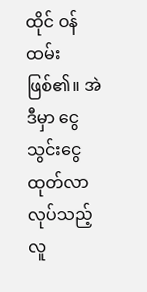ထိုင် ဝန်ထမ်းဖြစ်၏။ အဲဒီမှာ ငွေသွင်းငွေထုတ်လာလုပ်သည့် လူ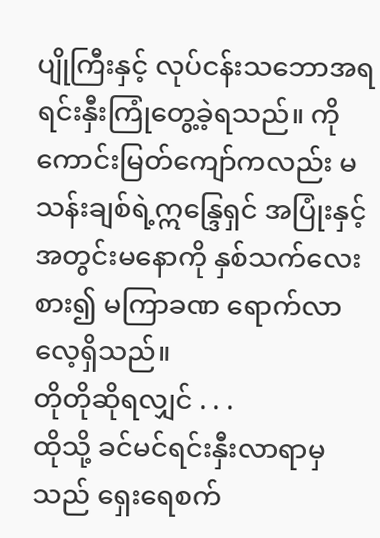ပျိုကြီးနှင့် လုပ်ငန်းသဘောအရ ရင်းနှီးကြုံတွေ့ခဲ့ရသည်။ ကိုကောင်းမြတ်ကျော်ကလည်း မသန်းချစ်ရဲ့ဣန္ဒြေရှင် အပြုံးနှင့် အတွင်းမနောကို နှစ်သက်လေးစား၍ မကြာခဏ ရောက်လာ လေ့ရှိသည်။
တိုတိုဆိုရလျှင် . . .
ထိုသို့ ခင်မင်ရင်းနှီးလာရာမှသည် ရှေးရေစက်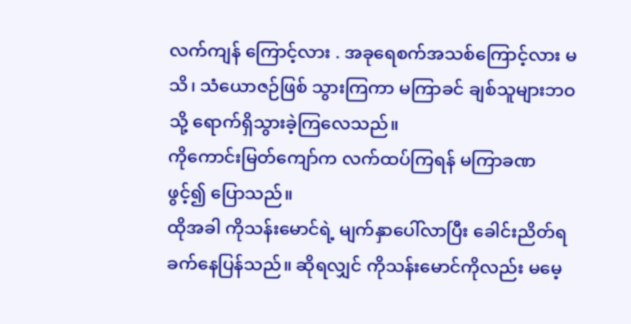လက်ကျန် ကြောင့်လား . အခုရေစက်အသစ်ကြောင့်လား မသိ၊ သံယောဇဉ်ဖြစ် သွားကြကာ မကြာခင် ချစ်သူများဘဝသို့ ရောက်ရှိသွားခဲ့ကြလေသည်။
ကိုကောင်းမြတ်ကျော်က လက်ထပ်ကြရန် မကြာခဏ ဖွင့်၍ ပြောသည်။
ထိုအခါ ကိုသန်းမောင်ရဲ့ မျက်နှာပေါ်လာပြီး ခေါင်းညိတ်ရ ခက်နေပြန်သည်။ ဆိုရလျှင် ကိုသန်းမောင်ကိုလည်း မမေ့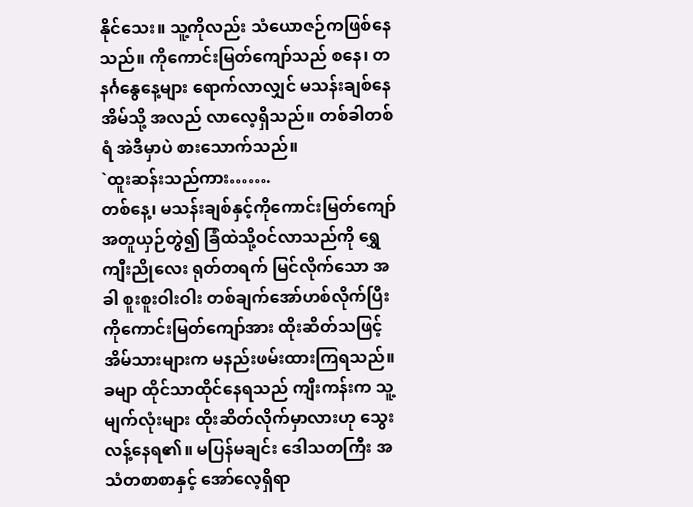နိုင်သေး။ သူ့ကိုလည်း သံယောဇဉ်ကဖြစ်နေသည်။ ကိုကောင်းမြတ်ကျော်သည် စနေ၊ တနင်္ဂနွေနေ့များ ရောက်လာလျှင် မသန်းချစ်နေအိမ်သို့ အလည် လာလေ့ရှိသည်။ တစ်ခါတစ်ရံ အဲဒီမှာပဲ စားသောက်သည်။
`ထူးဆန်းသည်ကား…….
တစ်နေ့၊ မသန်းချစ်နှင့်ကိုကောင်းမြတ်ကျော် အတူယှဉ်တွဲ၍ ခြံထဲသို့ဝင်လာသည်ကို ရွှေကျီးညိုလေး ရုတ်တရက် မြင်လိုက်သော အခါ စူးစူးဝါးဝါး တစ်ချက်အော်ဟစ်လိုက်ပြီး ကိုကောင်းမြတ်ကျော်အား ထိုးဆိတ်သဖြင့် အိမ်သားများက မနည်းဖမ်းထားကြရသည်။
ခမျာ ထိုင်သာထိုင်နေရသည် ကျီးကန်းက သူ့မျက်လုံးများ ထိုးဆိတ်လိုက်မှာလားဟု သွေးလန့်နေရ၏။ မပြန်မချင်း ဒေါသတကြီး အသံတစာစာနှင့် အော်လေ့ရှိရာ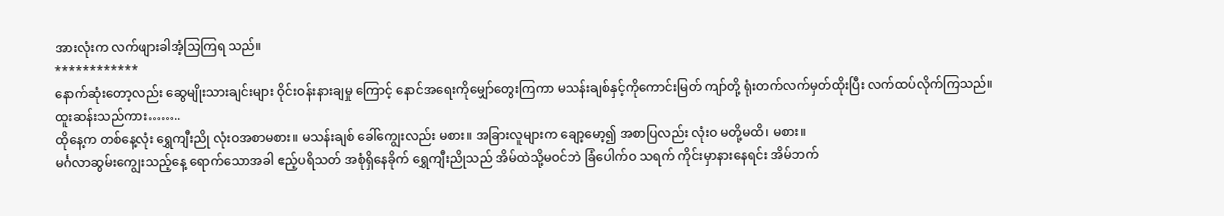အားလုံးက လက်ဖျားခါအံ့သြကြရ သည်။
************
နောက်ဆုံးတော့လည်း ဆွေမျိုးသားချင်းများ ဝိုင်းဝန်းနားချမှု ကြောင့် နောင်အရေးကိုမျှော်တွေးကြကာ မသန်းချစ်နှင့်ကိုကောင်းမြတ် ကျာ်တို့ ရုံးတက်လက်မှတ်ထိုးပြီး လက်ထပ်လိုက်ကြသည်။
ထူးဆန်းသည်ကား……..
ထိုနေ့က တစ်နေ့လုံး ရွှေကျီးညို လုံးဝအစာမစား။ မသန်းချစ် ခေါ်ကျွေးလည်း မစား။ အခြားလူများက ချော့မော့၍ အစာပြလည်း လုံးဝ မတို့မထိ၊ မစား။
မင်္ဂလာဆွမ်းကျွေးသည့်နေ့ ရောက်သောအခါ ဧည့်ပရိသတ် အစုံရှိနေခိုက် ရွှေကျီးညိုသည် အိမ်ထဲသို့မဝင်ဘဲ ခြံပေါက်ဝ သရက် ကိုင်းမှာနားနေရင်း အိမ်ဘက်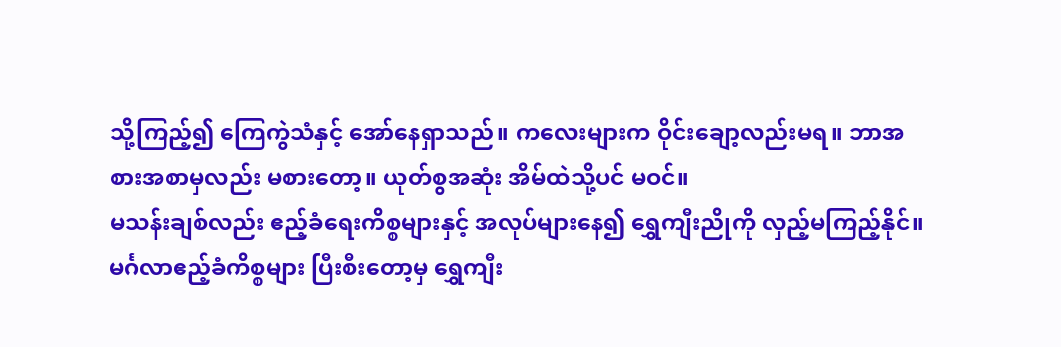သို့ကြည့်၍ ကြေကွဲသံနှင့် အော်နေရှာသည်။ ကလေးများက ဝိုင်းချော့လည်းမရ။ ဘာအစားအစာမှလည်း မစားတော့။ ယုတ်စွအဆုံး အိမ်ထဲသို့ပင် မဝင်။
မသန်းချစ်လည်း ဧည့်ခံရေးကိစ္စများနှင့် အလုပ်များနေ၍ ရွှေကျီးညိုကို လှည့်မကြည့်နိုင်။ မင်္ဂလာဧည့်ခံကိစ္စများ ပြီးစီးတော့မှ ရွှေကျီး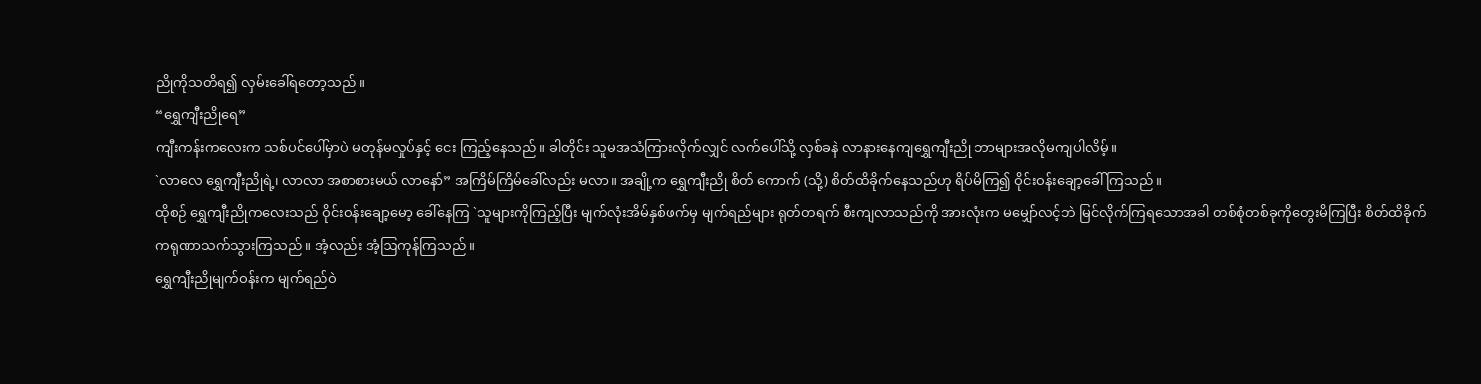ညိုကိုသတိရ၍ လှမ်းခေါ်ရတော့သည်။
“ရွှေကျီးညိုရေ”
ကျီးကန်းကလေးက သစ်ပင်ပေါ်မှာပဲ မတုန်မလှုပ်နှင့် ငေး ကြည့်နေသည်။ ခါတိုင်း သူမအသံကြားလိုက်လျှင် လက်ပေါ်သို့ လှစ်ခနဲ လာနားနေကျရွှေကျီးညို ဘာများအလိုမကျပါလိမ့်။
`လာလေ ရွှေကျီးညိုရဲ့၊ လာလာ အစာစားမယ် လာနော်” အကြိမ်ကြိမ်ခေါ်လည်း မလာ။ အချို့က ရွှေကျီးညို စိတ် ကောက် (သို့) စိတ်ထိခိုက်နေသည်ဟု ရိပ်မိကြ၍ ဝိုင်းဝန်းချော့ခေါ် ကြသည်။
ထိုစဉ် ရွှေကျီးညိုကလေးသည် ဝိုင်းဝန်းချော့မော့ ခေါ်နေကြ `သူများကိုကြည့်ပြီး မျက်လုံးအိမ်နှစ်ဖက်မှ မျက်ရည်များ ရုတ်တရက် စီးကျလာသည်ကို အားလုံးက မမျှော်လင့်ဘဲ မြင်လိုက်ကြရသောအခါ တစ်စုံတစ်ခုကိုတွေးမိကြပြီး စိတ်ထိခိုက် ကရုဏာသက်သွားကြသည်။ အံ့လည်း အံ့ဩကုန်ကြသည်။
ရွှေကျီးညိုမျက်ဝန်းက မျက်ရည်ဝဲ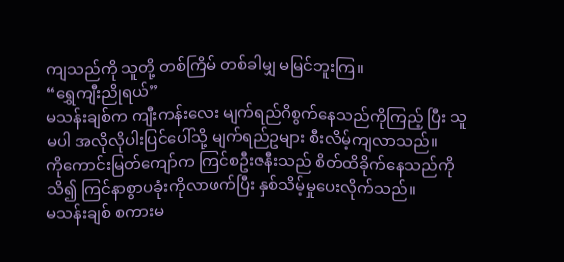ကျသည်ကို သူတို့ တစ်ကြိမ် တစ်ခါမျှ မမြင်ဘူးကြ။
“ရွှေကျီးညိုရယ်”
မသန်းချစ်က ကျီးကန်းလေး မျက်ရည်ဂိစွက်နေသည်ကိုကြည့် ပြီး သူမပါ အလိုလိုပါးပြင်ပေါ်သို့ မျက်ရည်ဥများ စီးလိမ့်ကျလာသည်။
ကိုကောင်းမြတ်ကျော်က ကြင်စဦးဇနီးသည် စိတ်ထိခိုက်နေသည်ကို သိ၍ ကြင်နာစွာပခုံးကိုလာဖက်ပြီး နှစ်သိမ့်မှုပေးလိုက်သည်။
မသန်းချစ် စကားမ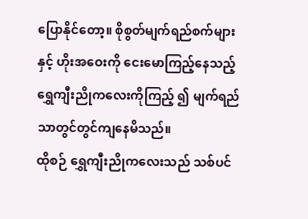ပြောနိုင်တော့။ စိုစွတ်မျက်ရည်စက်များ နှင့် ဟိုးအဝေးကို ငေးမောကြည့်နေသည့် ရွှေကျီးညိုကလေးကိုကြည့် ၍ မျက်ရည်သာတွင်တွင်ကျနေမိသည်။
ထိုစဉ် ရွှေကျီးညိုကလေးသည် သစ်ပင်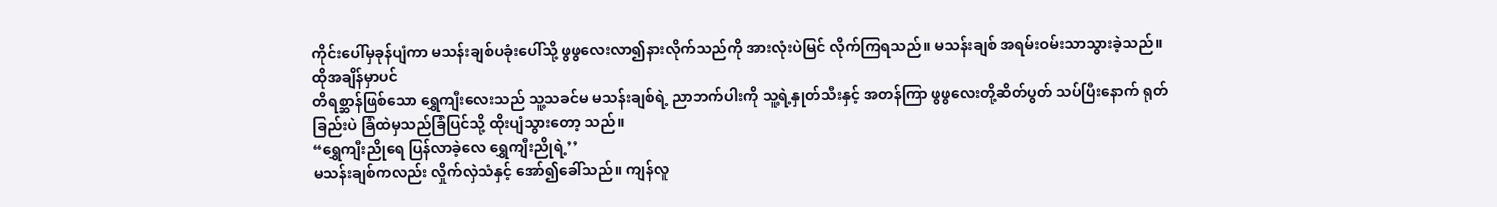ကိုင်းပေါ်မှခုန်ပျံကာ မသန်းချစ်ပခုံးပေါ်သို့ ဖွဖွလေးလာ၍နားလိုက်သည်ကို အားလုံးပဲမြင် လိုက်ကြရသည်။ မသန်းချစ် အရမ်းဝမ်းသာသွားခဲ့သည်။
ထိုအချိန်မှာပင်
တိရစ္ဆာန်ဖြစ်သော ရွှေကျီးလေးသည် သူ့သခင်မ မသန်းချစ်ရဲ့ ညာဘက်ပါးကို သူ့ရဲ့နှုတ်သီးနှင့် အတန်ကြာ ဖွဖွလေးတို့ဆိတ်ပွတ် သပ်ပြီးနောက် ရုတ်ခြည်းပဲ ခြံထဲမှသည်ခြံပြင်သို့ ထိုးပျံသွားတော့ သည်။
“ရွှေကျီးညိုရေ ပြန်လာခဲ့လေ ရွှေကျီးညိုရဲ့’’
မသန်းချစ်ကလည်း လှိုက်လှဲသံနှင့် အော်၍ခေါ်သည်။ ကျန်လူ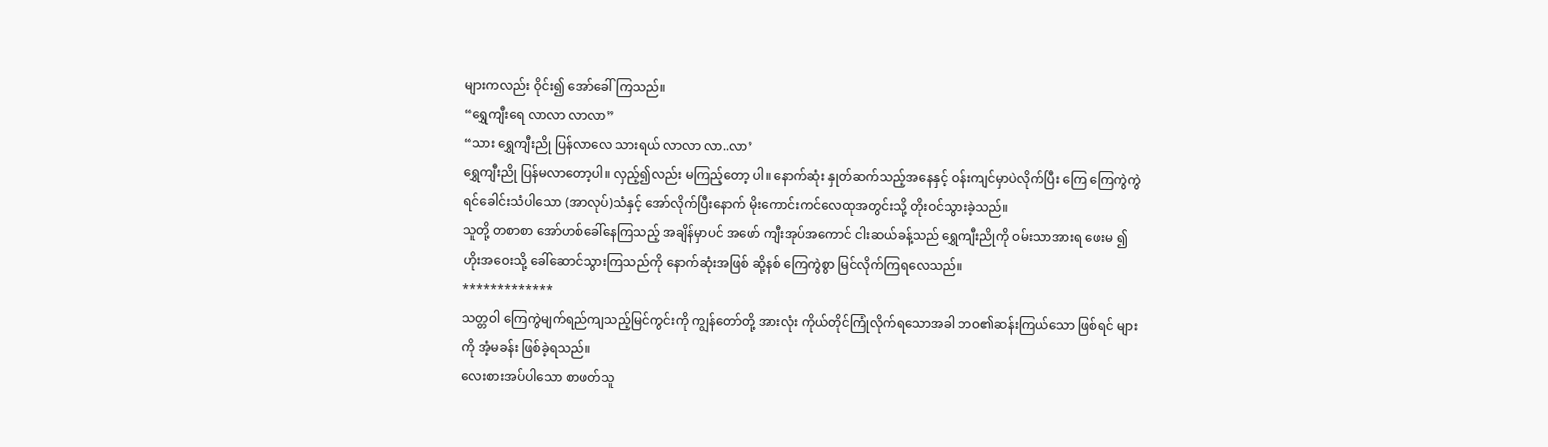များကလည်း ဝိုင်း၍ အော်ခေါ်ကြသည်။
“ရွှေကျီးရေ လာလာ လာလာ”
“သား ရွှေကျီးညို ပြန်လာလေ သားရယ် လာလာ လာ..လာ’
ရွှေကျီးညို ပြန်မလာတော့ပါ။ လှည့်၍လည်း မကြည့်တော့ ပါ။ နောက်ဆုံး နှုတ်ဆက်သည့်အနေနှင့် ဝန်းကျင်မှာပဲလိုက်ပြီး ကြေ ကြေကွဲကွဲ ရင်ခေါင်းသံပါသော (အာလုပ်)သံနှင့် အော်လိုက်ပြီးနောက် မိုးကောင်းကင်လေထုအတွင်းသို့ တိုးဝင်သွားခဲ့သည်။
သူတို့ တစာစာ အော်ဟစ်ခေါ်နေကြသည့် အချိန်မှာပင် အဖော် ကျီးအုပ်အကောင် ငါးဆယ်ခန့်သည် ရွှေကျီးညိုကို ဝမ်းသာအားရ ဖေးမ ၍ ဟိုးအဝေးသို့ ခေါ်ဆောင်သွားကြသည်ကို နောက်ဆုံးအဖြစ် ဆို့နစ် ကြေကွဲစွာ မြင်လိုက်ကြရလေသည်။
*************
သတ္တဝါ ကြေကွဲမျက်ရည်ကျသည့်မြင်ကွင်းကို ကျွန်တော်တို့ အားလုံး ကိုယ်တိုင်ကြုံလိုက်ရသောအခါ ဘဝ၏ဆန်းကြယ်သော ဖြစ်ရင် များကို အံ့မခန်း ဖြစ်ခဲ့ရသည်။
လေးစားအပ်ပါသော စာဖတ်သူ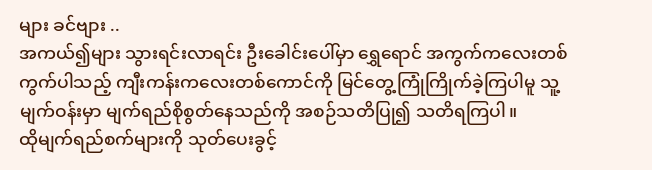များ ခင်ဗျား ..
အကယ်၍များ သွားရင်းလာရင်း ဦးခေါင်းပေါ်မှာ ရွှေရောင် အကွက်ကလေးတစ်ကွက်ပါသည့် ကျီးကန်းကလေးတစ်ကောင်ကို မြင်တွေ့ကြုံကြိုက်ခဲ့ကြပါမူ သူ့မျက်ဝန်းမှာ မျက်ရည်စိုစွတ်နေသည်ကို အစဉ်သတိပြု၍ သတိရကြပါ။
ထိုမျက်ရည်စက်များကို သုတ်ပေးခွင့်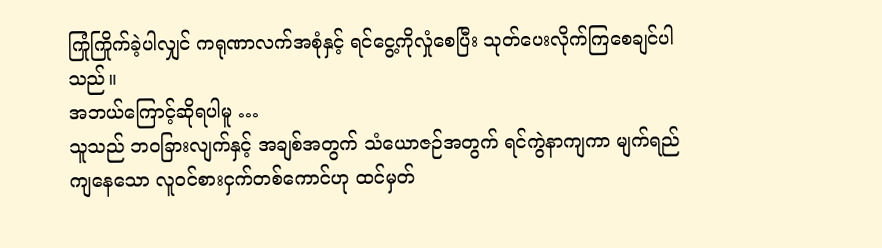ကြုံကြိုက်ခဲ့ပါလျှင် ကရုဏာလက်အစုံနှင့် ရင်ငွေ့ကိုလှုံစေပြီး သုတ်ပေးလိုက်ကြစေချင်ပါသည်။
အဘယ်ကြောင့်ဆိုရပါမူ …
သူသည် ဘဝခြားလျက်နှင့် အချစ်အတွက် သံယောဇဉ်အတွက် ရင်ကွဲနာကျကာ မျက်ရည်ကျနေသော လူဝင်စားငှက်တစ်ကောင်ဟု ထင်မှတ်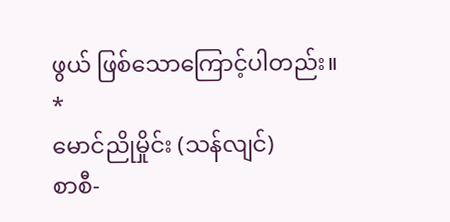ဖွယ် ဖြစ်သောကြောင့်ပါတည်း။
*
မောင်ညိုမှိုင်း (သန်လျင်)
စာစီ-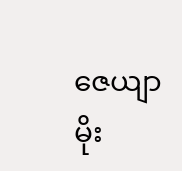ဇေယျာမိုး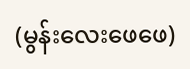(မွန်းလေးဖေဖေ)